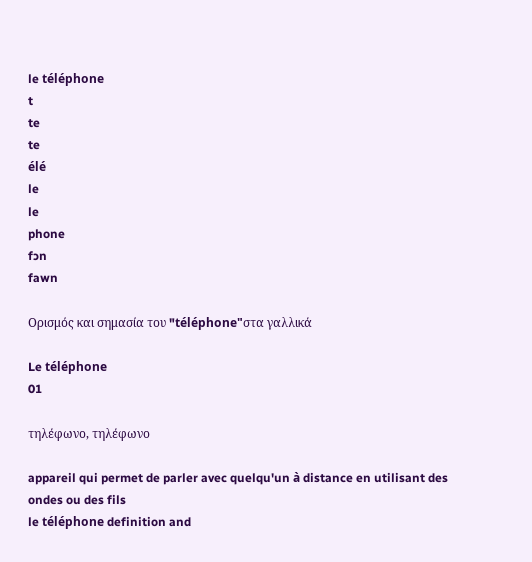le téléphone
t
te
te
élé
le
le
phone
fɔn
fawn

Ορισμός και σημασία του "téléphone"στα γαλλικά

Le téléphone
01

τηλέφωνο, τηλέφωνο

appareil qui permet de parler avec quelqu'un à distance en utilisant des ondes ou des fils
le téléphone definition and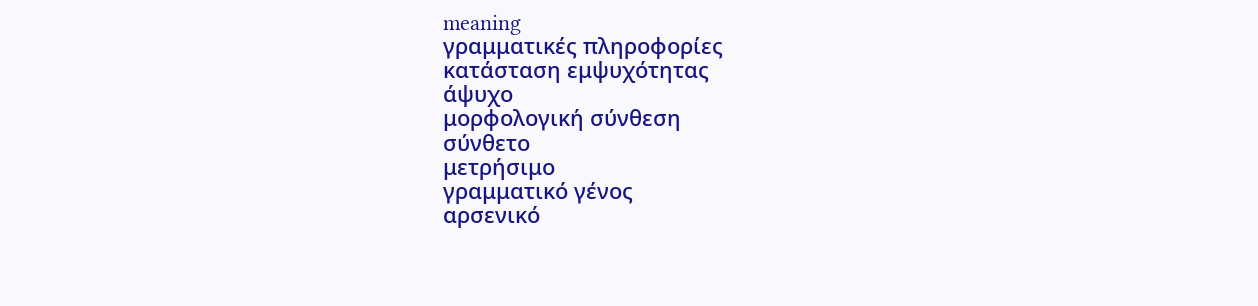meaning
γραμματικές πληροφορίες
κατάσταση εμψυχότητας
άψυχο
μορφολογική σύνθεση
σύνθετο
μετρήσιμο
γραμματικό γένος
αρσενικό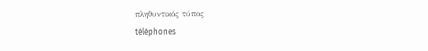πληθυντικός τύπος
téléphones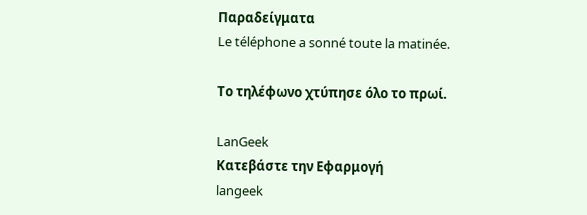Παραδείγματα
Le téléphone a sonné toute la matinée.

Το τηλέφωνο χτύπησε όλο το πρωί.

LanGeek
Κατεβάστε την Εφαρμογή
langeek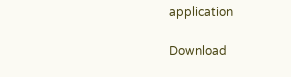application

Download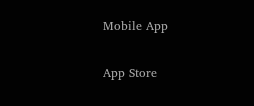Mobile App

App Store